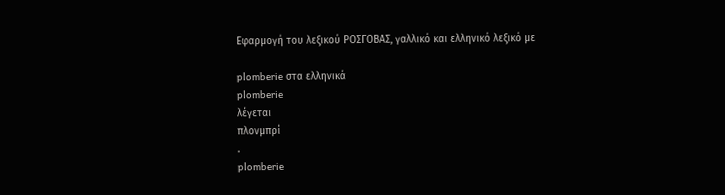Εφαρμογή του λεξικού ΡΟΣΓΟΒΑΣ, γαλλικό και ελληνικό λεξικό με

plomberie στα ελληνικά
plomberie
λέγεται
πλονμπρί
.
plomberie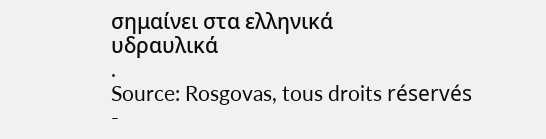σημαίνει στα ελληνικά
υδραυλικά
.
Source: Rosgovas, tous droits réservés
-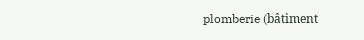plomberie (bâtiment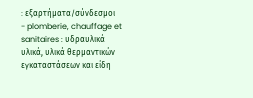: εξαρτήματα/σύνδεσμοι
- plomberie, chauffage et sanitaires : υδραυλικά υλικά, υλικά θερμαντικών εγκαταστάσεων και είδη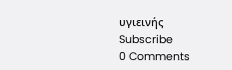υγιεινής
Subscribe
0 Comments